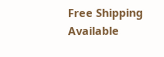Free Shipping Available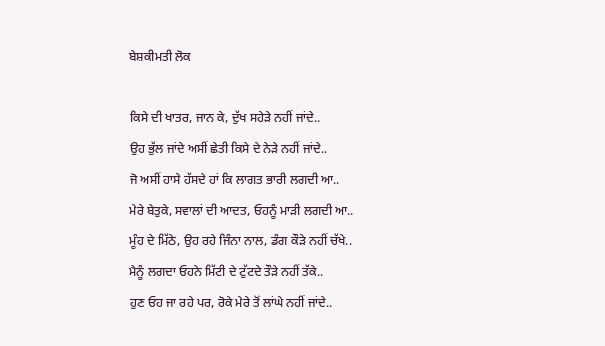ਬੇਸ਼ਕੀਮਤੀ ਲੋਕ

ਕਿਸੇ ਦੀ ਖਾਤਰ, ਜਾਨ ਕੇ, ਦੁੱਖ ਸਹੇੜੇ ਨਹੀਂ ਜਾਂਦੇ..
ਉਹ ਭੁੱਲ ਜਾਂਦੇ ਅਸੀਂ ਛੇਤੀ ਕਿਸੇ ਦੇ ਨੇੜੇ ਨਹੀਂ ਜਾਂਦੇ..
ਜੋ ਅਸੀਂ ਹਾਸੇ ਹੱਸਦੇ ਹਾਂ ਕਿ ਲਾਗਤ ਭਾਰੀ ਲਗਦੀ ਆ..
ਮੇਰੇ ਬੇਤੁਕੇ, ਸਵਾਲਾਂ ਦੀ ਆਦਤ, ਓਹਨੂੰ ਮਾੜੀ ਲਗਦੀ ਆ..
ਮੂੰਹ ਦੇ ਮਿੱਠੇ, ਉਹ ਰਹੇ ਜਿੰਨਾ ਨਾਲ, ਡੰਗ ਕੌੜੇ ਨਹੀਂ ਚੱਖੇ..
ਮੈਨੂੰ ਲਗਦਾ ਓਹਨੇ ਮਿੱਟੀ ਦੇ ਟੁੱਟਦੇ ਤੌੜੇ ਨਹੀਂ ਤੱਕੇ..
ਹੁਣ ਓਹ ਜਾ ਰਹੇ ਪਰ, ਰੋਕੇ ਮੇਰੇ ਤੋਂ ਲਾਂਘੇ ਨਹੀਂ ਜਾਂਦੇ..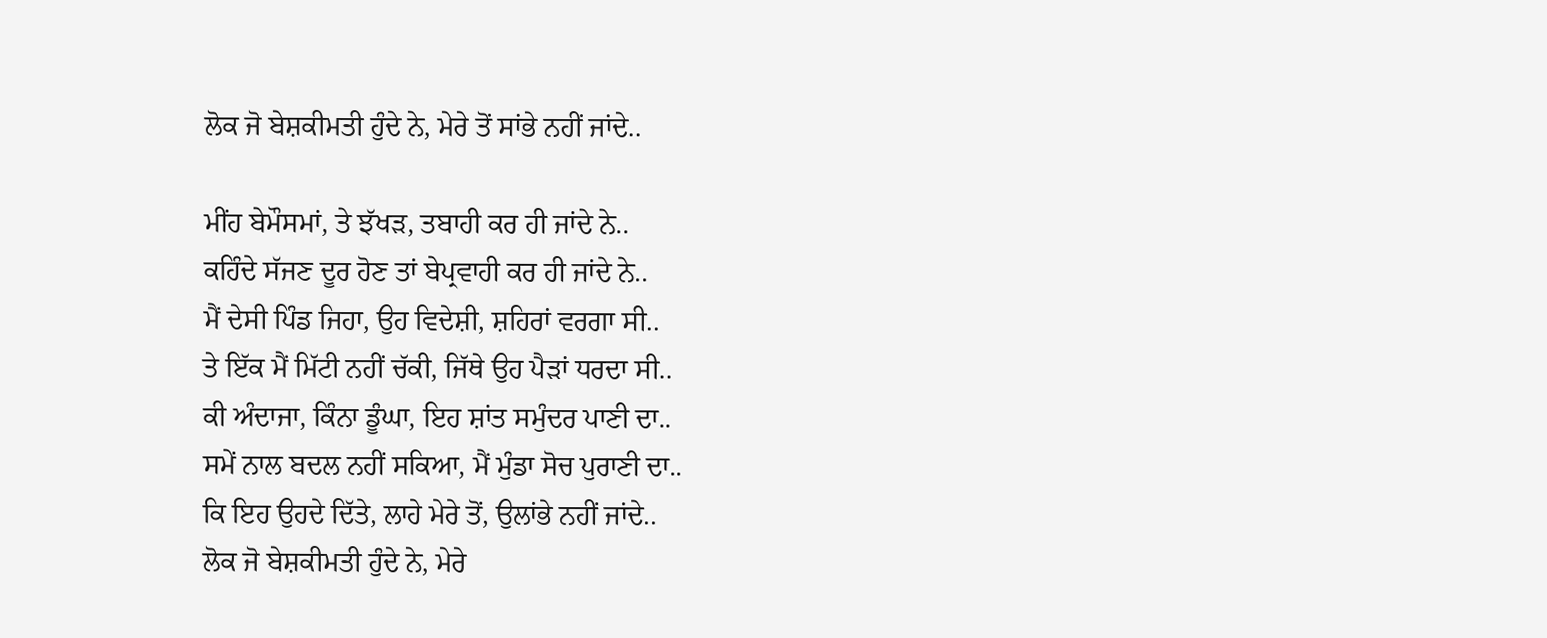ਲੋਕ ਜੋ ਬੇਸ਼ਕੀਮਤੀ ਹੁੰਦੇ ਨੇ, ਮੇਰੇ ਤੋਂ ਸਾਂਭੇ ਨਹੀਂ ਜਾਂਦੇ..

ਮੀਂਹ ਬੇਮੌਸਮਾਂ, ਤੇ ਝੱਖੜ, ਤਬਾਹੀ ਕਰ ਹੀ ਜਾਂਦੇ ਨੇ..
ਕਹਿੰਦੇ ਸੱਜਣ ਦੂਰ ਹੋਣ ਤਾਂ ਬੇਪ੍ਰਵਾਹੀ ਕਰ ਹੀ ਜਾਂਦੇ ਨੇ..
ਮੈਂ ਦੇਸੀ ਪਿੰਡ ਜਿਹਾ, ਉਹ ਵਿਦੇਸ਼ੀ, ਸ਼ਹਿਰਾਂ ਵਰਗਾ ਸੀ..
ਤੇ ਇੱਕ ਮੈਂ ਮਿੱਟੀ ਨਹੀਂ ਚੱਕੀ, ਜਿੱਥੇ ਉਹ ਪੈੜਾਂ ਧਰਦਾ ਸੀ..
ਕੀ ਅੰਦਾਜਾ, ਕਿੰਨਾ ਡੂੰਘਾ, ਇਹ ਸ਼ਾਂਤ ਸਮੁੰਦਰ ਪਾਣੀ ਦਾ..
ਸਮੇਂ ਨਾਲ ਬਦਲ ਨਹੀਂ ਸਕਿਆ, ਮੈਂ ਮੁੰਡਾ ਸੋਚ ਪੁਰਾਣੀ ਦਾ..
ਕਿ ਇਹ ਉਹਦੇ ਦਿੱਤੇ, ਲਾਹੇ ਮੇਰੇ ਤੋਂ, ਉਲਾਂਭੇ ਨਹੀਂ ਜਾਂਦੇ..
ਲੋਕ ਜੋ ਬੇਸ਼ਕੀਮਤੀ ਹੁੰਦੇ ਨੇ, ਮੇਰੇ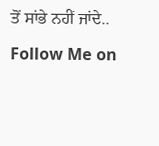ਤੋਂ ਸਾਂਭੇ ਨਹੀਂ ਜਾਂਦੇ..

Follow Me on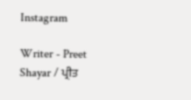Instagram

Writer - Preet Shayar / ਪ੍ਰੀਤ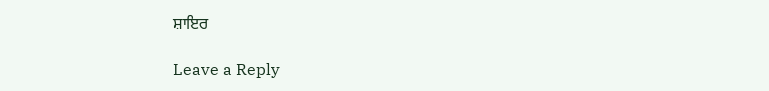ਸ਼ਾਇਰ

Leave a Reply